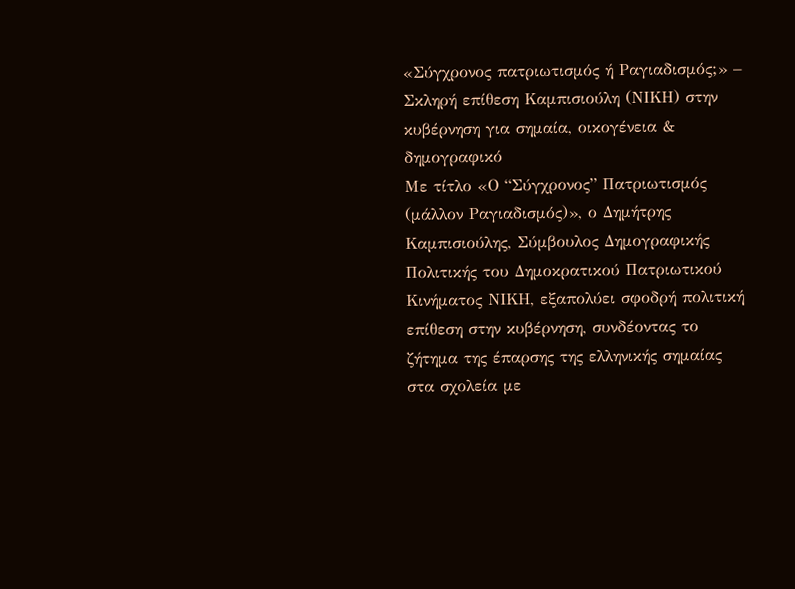«Σύγχρονος πατριωτισμός ή Ραγιαδισμός;» – Σκληρή επίθεση Καμπισιούλη (ΝΙΚΗ) στην κυβέρνηση για σημαία, οικογένεια & δημογραφικό
Με τίτλο «Ο “Σύγχρονος” Πατριωτισμός (μάλλον Ραγιαδισμός)», ο Δημήτρης Καμπισιούλης, Σύμβουλος Δημογραφικής Πολιτικής του Δημοκρατικού Πατριωτικού Κινήματος ΝΙΚΗ, εξαπολύει σφοδρή πολιτική επίθεση στην κυβέρνηση, συνδέοντας το ζήτημα της έπαρσης της ελληνικής σημαίας στα σχολεία με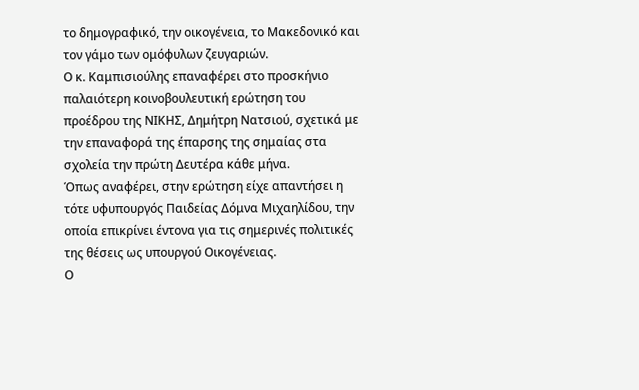το δημογραφικό, την οικογένεια, το Μακεδονικό και τον γάμο των ομόφυλων ζευγαριών.
Ο κ. Καμπισιούλης επαναφέρει στο προσκήνιο παλαιότερη κοινοβουλευτική ερώτηση του προέδρου της ΝΙΚΗΣ, Δημήτρη Νατσιού, σχετικά με την επαναφορά της έπαρσης της σημαίας στα σχολεία την πρώτη Δευτέρα κάθε μήνα.
Όπως αναφέρει, στην ερώτηση είχε απαντήσει η τότε υφυπουργός Παιδείας Δόμνα Μιχαηλίδου, την οποία επικρίνει έντονα για τις σημερινές πολιτικές της θέσεις ως υπουργού Οικογένειας.
Ο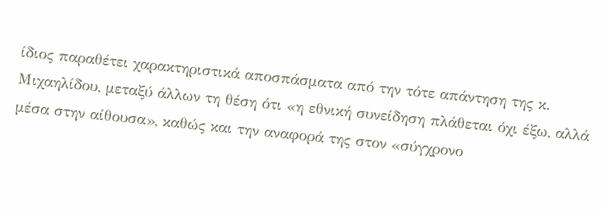ίδιος παραθέτει χαρακτηριστικά αποσπάσματα από την τότε απάντηση της κ. Μιχαηλίδου, μεταξύ άλλων τη θέση ότι «η εθνική συνείδηση πλάθεται όχι έξω, αλλά μέσα στην αίθουσα», καθώς και την αναφορά της στον «σύγχρονο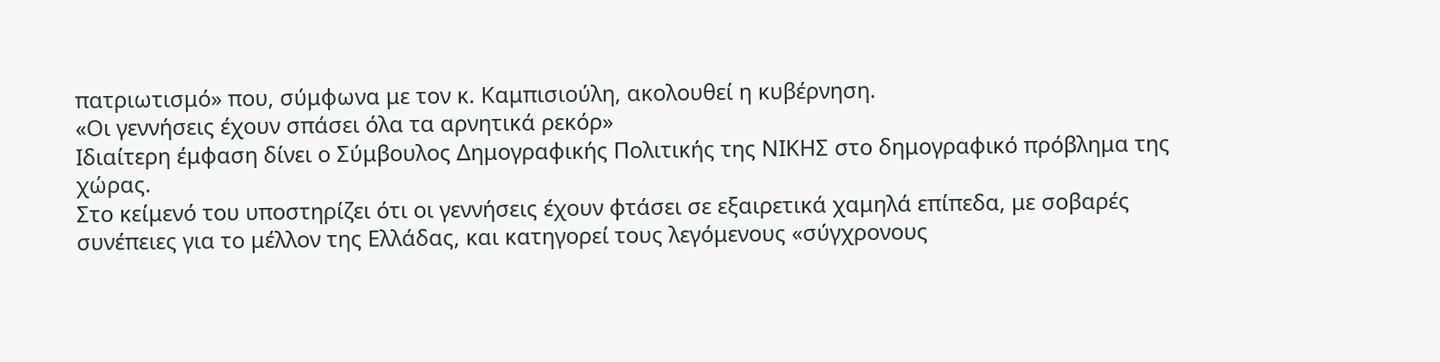πατριωτισμό» που, σύμφωνα με τον κ. Καμπισιούλη, ακολουθεί η κυβέρνηση.
«Οι γεννήσεις έχουν σπάσει όλα τα αρνητικά ρεκόρ»
Ιδιαίτερη έμφαση δίνει ο Σύμβουλος Δημογραφικής Πολιτικής της ΝΙΚΗΣ στο δημογραφικό πρόβλημα της χώρας.
Στο κείμενό του υποστηρίζει ότι οι γεννήσεις έχουν φτάσει σε εξαιρετικά χαμηλά επίπεδα, με σοβαρές συνέπειες για το μέλλον της Ελλάδας, και κατηγορεί τους λεγόμενους «σύγχρονους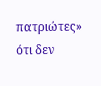πατριώτες» ότι δεν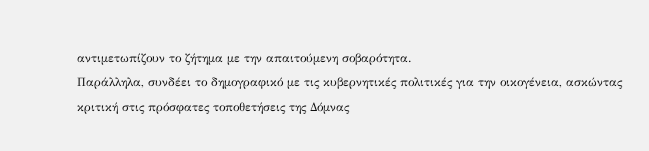αντιμετωπίζουν το ζήτημα με την απαιτούμενη σοβαρότητα.
Παράλληλα, συνδέει το δημογραφικό με τις κυβερνητικές πολιτικές για την οικογένεια, ασκώντας κριτική στις πρόσφατες τοποθετήσεις της Δόμνας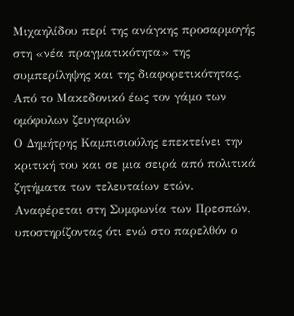Μιχαηλίδου περί της ανάγκης προσαρμογής στη «νέα πραγματικότητα» της συμπερίληψης και της διαφορετικότητας.
Από το Μακεδονικό έως τον γάμο των ομόφυλων ζευγαριών
Ο Δημήτρης Καμπισιούλης επεκτείνει την κριτική του και σε μια σειρά από πολιτικά ζητήματα των τελευταίων ετών.
Αναφέρεται στη Συμφωνία των Πρεσπών, υποστηρίζοντας ότι ενώ στο παρελθόν ο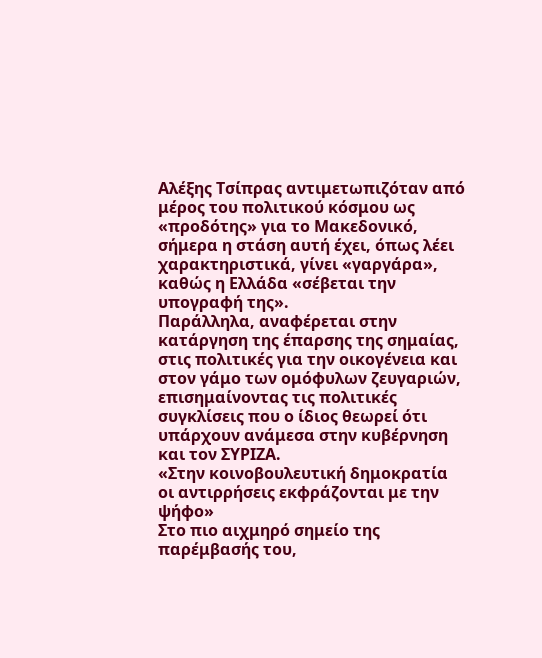Αλέξης Τσίπρας αντιμετωπιζόταν από μέρος του πολιτικού κόσμου ως «προδότης» για το Μακεδονικό, σήμερα η στάση αυτή έχει, όπως λέει χαρακτηριστικά, γίνει «γαργάρα», καθώς η Ελλάδα «σέβεται την υπογραφή της».
Παράλληλα, αναφέρεται στην κατάργηση της έπαρσης της σημαίας, στις πολιτικές για την οικογένεια και στον γάμο των ομόφυλων ζευγαριών, επισημαίνοντας τις πολιτικές συγκλίσεις που ο ίδιος θεωρεί ότι υπάρχουν ανάμεσα στην κυβέρνηση και τον ΣΥΡΙΖΑ.
«Στην κοινοβουλευτική δημοκρατία οι αντιρρήσεις εκφράζονται με την ψήφο»
Στο πιο αιχμηρό σημείο της παρέμβασής του,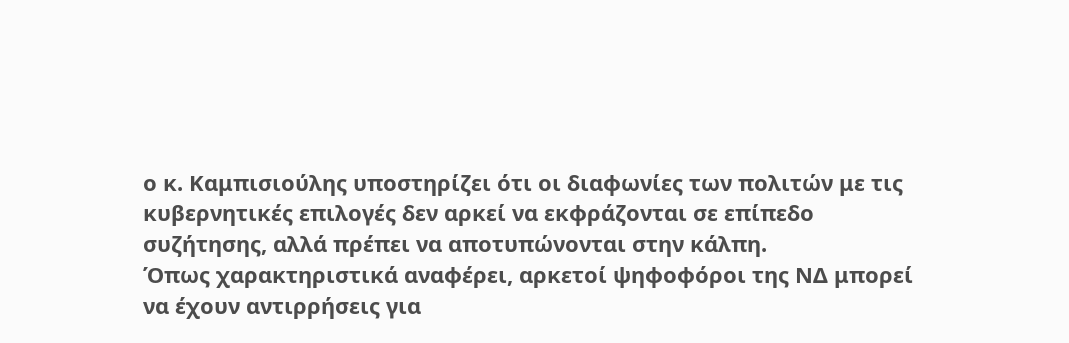ο κ. Καμπισιούλης υποστηρίζει ότι οι διαφωνίες των πολιτών με τις κυβερνητικές επιλογές δεν αρκεί να εκφράζονται σε επίπεδο συζήτησης, αλλά πρέπει να αποτυπώνονται στην κάλπη.
Όπως χαρακτηριστικά αναφέρει, αρκετοί ψηφοφόροι της ΝΔ μπορεί να έχουν αντιρρήσεις για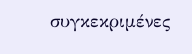συγκεκριμένες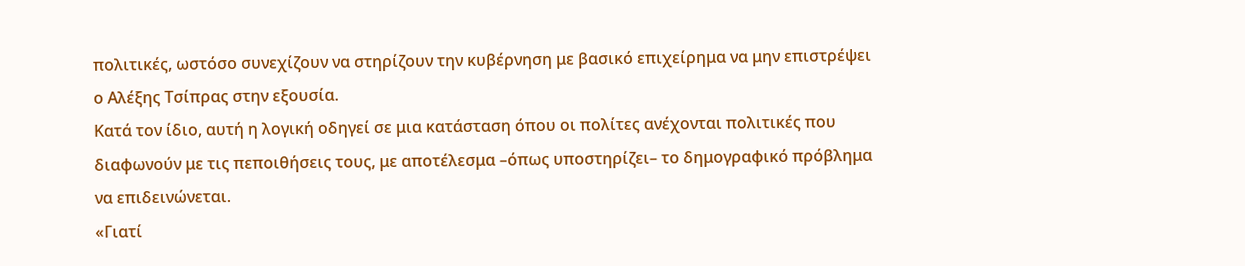πολιτικές, ωστόσο συνεχίζουν να στηρίζουν την κυβέρνηση με βασικό επιχείρημα να μην επιστρέψει ο Αλέξης Τσίπρας στην εξουσία.
Κατά τον ίδιο, αυτή η λογική οδηγεί σε μια κατάσταση όπου οι πολίτες ανέχονται πολιτικές που διαφωνούν με τις πεποιθήσεις τους, με αποτέλεσμα –όπως υποστηρίζει– το δημογραφικό πρόβλημα να επιδεινώνεται.
«Γιατί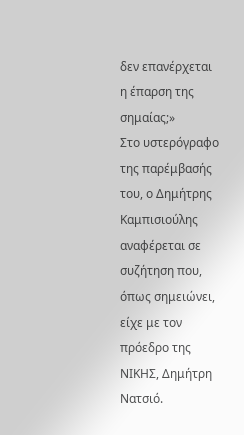δεν επανέρχεται η έπαρση της σημαίας;»
Στο υστερόγραφο της παρέμβασής του, ο Δημήτρης Καμπισιούλης αναφέρεται σε συζήτηση που, όπως σημειώνει, είχε με τον πρόεδρο της ΝΙΚΗΣ, Δημήτρη Νατσιό.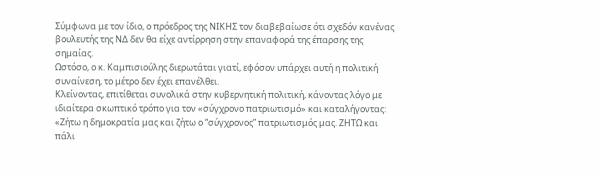Σύμφωνα με τον ίδιο, ο πρόεδρος της ΝΙΚΗΣ τον διαβεβαίωσε ότι σχεδόν κανένας βουλευτής της ΝΔ δεν θα είχε αντίρρηση στην επαναφορά της έπαρσης της σημαίας.
Ωστόσο, ο κ. Καμπισιούλης διερωτάται γιατί, εφόσον υπάρχει αυτή η πολιτική συναίνεση, το μέτρο δεν έχει επανέλθει.
Κλείνοντας, επιτίθεται συνολικά στην κυβερνητική πολιτική, κάνοντας λόγο με ιδιαίτερα σκωπτικό τρόπο για τον «σύγχρονο πατριωτισμό» και καταλήγοντας:
«Ζήτω η δημοκρατία μας και ζήτω ο “σύγχρονος” πατριωτισμός μας. ΖΗΤΩ και πάλι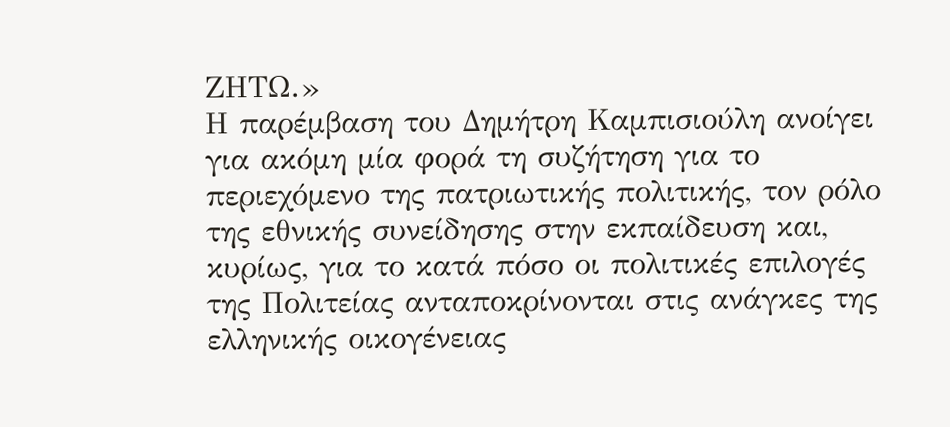ΖΗΤΩ.»
Η παρέμβαση του Δημήτρη Καμπισιούλη ανοίγει για ακόμη μία φορά τη συζήτηση για το περιεχόμενο της πατριωτικής πολιτικής, τον ρόλο της εθνικής συνείδησης στην εκπαίδευση και, κυρίως, για το κατά πόσο οι πολιτικές επιλογές της Πολιτείας ανταποκρίνονται στις ανάγκες της ελληνικής οικογένειας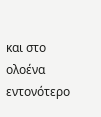και στο ολοένα εντονότερο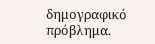δημογραφικό πρόβλημα.